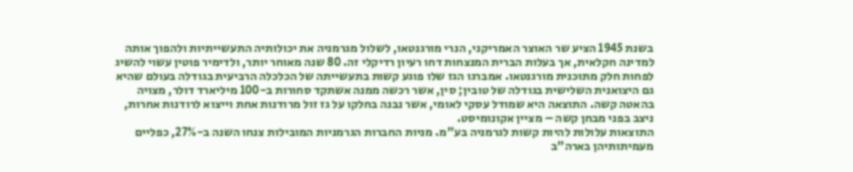בשנת 1945 הציע שר האוצר האמריקני, הנרי מורגנטאו, לשלול מגרמניה את יכולותיה התעשייתיות ולהפוך אותה למדינה חקלאית, אך בעלות הברית המנצחות דחו רעיון רדיקלי זה. 80 שנה מאוחר יותר, ולדימיר פוטין עשוי להשיג לפחות חלק מתוכנית מורגנטאו. אמברגו הגז שלו פוגע קשות בתעשייתה של הכלכלה הרביעית בגודלה בעולם שהיא גם היצואנית השלישית בגודלה של טובין; סין, אשר רכשה ממנה אשתקד סחורות ב-100 מיליארד דולר, מצויה בהאטה קשה. התוצאה היא שמודל עסקי לאומי, אשר נבנה בחלקו על גז זול מרודנות אחת וייצוא לרודנות אחרות, ניצב בפני מבחן קשה – מציין אקונומיסט.
התוצאות עלולות להיות קשות לגרמניה בע"מ. מניות החברות הגרמניות המובילות צנחו השנה ב-27%, כפליים מעמיתותיהן בארה"ב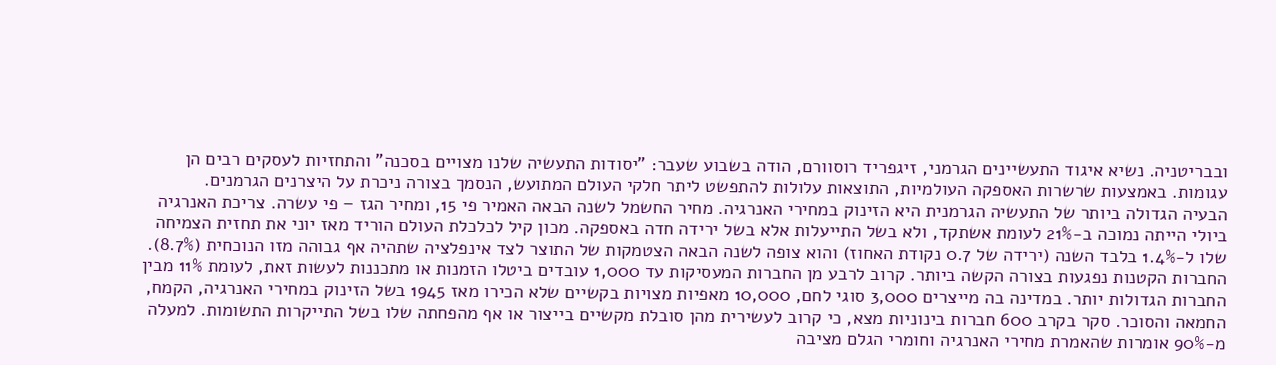ובבריטניה. נשיא איגוד התעשיינים הגרמני, זיגפריד רוסוורם, הודה בשבוע שעבר: "יסודות התעשיה שלנו מצויים בסכנה" והתחזיות לעסקים רבים הן עגומות. באמצעות שרשרות האספקה העולמיות, התוצאות עלולות להתפשט ליתר חלקי העולם המתועש, הנסמך בצורה ניכרת על היצרנים הגרמנים.
הבעיה הגדולה ביותר של התעשיה הגרמנית היא הזינוק במחירי האנרגיה. מחיר החשמל לשנה הבאה האמיר פי 15, ומחיר הגז – פי עשרה. צריכת האנרגיה ביולי הייתה נמוכה ב-21% לעומת אשתקד, ולא בשל התייעלות אלא בשל ירידה חדה באספקה. מכון קיל לכלכלת העולם הוריד מאז יוני את תחזית הצמיחה שלו ל-1.4% בלבד השנה (ירידה של 0.7 נקודת האחוז) והוא צופה לשנה הבאה הצטמקות של התוצר לצד אינפלציה שתהיה אף גבוהה מזו הנוכחית (8.7%).
החברות הקטנות נפגעות בצורה הקשה ביותר. קרוב לרבע מן החברות המעסיקות עד 1,000 עובדים ביטלו הזמנות או מתכננות לעשות זאת, לעומת 11% מבין החברות הגדולות יותר. במדינה בה מייצרים 3,000 סוגי לחם, 10,000 מאפיות מצויות בקשיים שלא הכירו מאז 1945 בשל הזינוק במחירי האנרגיה, הקמח, החמאה והסוכר. סקר בקרב 600 חברות בינוניות מצא, כי קרוב לעשירית מהן סובלת מקשיים בייצור או אף מהפחתה שלו בשל התייקרות התשומות. למעלה מ-90% אומרות שהאמרת מחירי האנרגיה וחומרי הגלם מציבה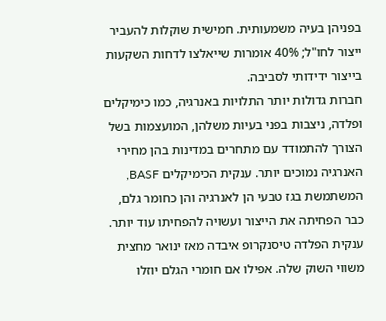בפניהן בעיה משמעותית. חמישית שוקלות להעביר ייצור לחו"ל; 40% אומרות שייאלצו לדחות השקעות בייצור ידידותי לסביבה.
חברות גדולות יותר התלויות באנרגיה, כמו כימיקלים ופלדה, ניצבות בפני בעיות משלהן, המועצמות בשל הצורך להתמודד עם מתחרים במדינות בהן מחירי האנרגיה נמוכים יותר. ענקית הכימיקלים BASF, המשתמשת בגז טבעי הן לאנרגיה והן כחומר גלם, כבר הפחיתה את הייצור ועשויה להפחיתו עוד יותר. ענקית הפלדה טיסנקרופ איבדה מאז ינואר מחצית משווי השוק שלה. אפילו אם חומרי הגלם יוזלו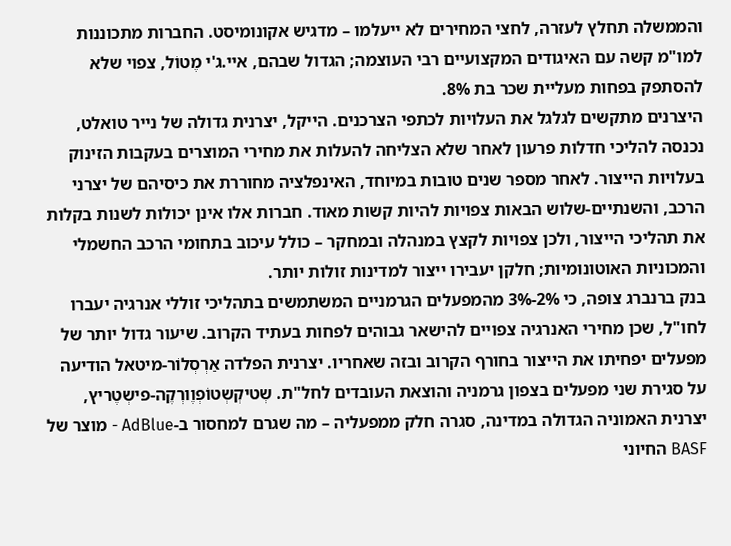והממשלה תחלץ לעזרה, לחצי המחירים לא ייעלמו – מדגיש אקונומיסט. החברות מתכוננות למו"מ קשה עם האיגודים המקצועיים רבי העוצמה; הגדול שבהם, איי.ג'י מֶטוֹל, צפוי שלא להסתפק בפחות מעליית שכר בת 8%.
היצרנים מתקשים לגלגל את העלויות לכתפי הצרכנים. הייקל, יצרנית גדולה של נייר טואלט, נכנסה להליכי חדלות פרעון לאחר שלא הצליחה להעלות את מחירי המוצרים בעקבות הזינוק בעלויות הייצור. לאחר מספר שנים טובות במיוחד, האינפלציה מחוררת את כיסיהם של יצרני הרכב, והשנתיים-שלוש הבאות צפויות להיות קשות מאוד. חברות אלו אינן יכולות לשנות בקלות את תהליכי הייצור, ולכן צפויות לקצץ במנהלה ובמחקר – כולל עיכוב בתחומי הרכב החשמלי והמכוניות האוטונומיות; חלקן יעבירו ייצור למדינות זולות יותר.
בנק ברנברג צופה, כי 2%-3% מהמפעלים הגרמניים המשתמשים בתהליכי זוללי אנרגיה יעברו לחו"ל, שכן מחירי האנרגיה צפויים להישאר גבוהים לפחות בעתיד הקרוב. שיעור גדול יותר של מפעלים יפחיתו את הייצור בחורף הקרוב ובזה שאחריו. יצרנית הפלדה אַרְסְלוֹר-מיטאל הודיעה על סגירת שני מפעלים בצפון גרמניה והוצאת העובדים לחל"ת. שְטיקְשְטוֹפְוֶורְקֶה-פישְטֶריץ, יצרנית האמוניה הגדולה במדינה, סגרה חלק ממפעליה – מה שגרם למחסור ב-AdBlue - מוצר של BASF החיוני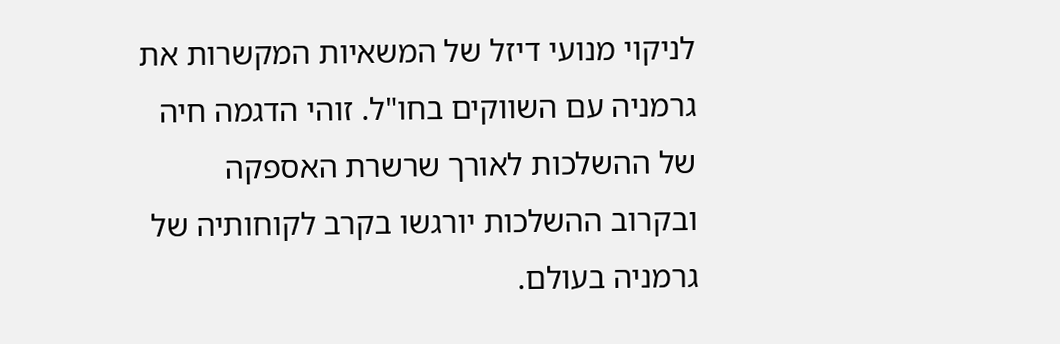לניקוי מנועי דיזל של המשאיות המקשרות את גרמניה עם השווקים בחו"ל. זוהי הדגמה חיה של ההשלכות לאורך שרשרת האספקה ובקרוב ההשלכות יורגשו בקרב לקוחותיה של גרמניה בעולם.